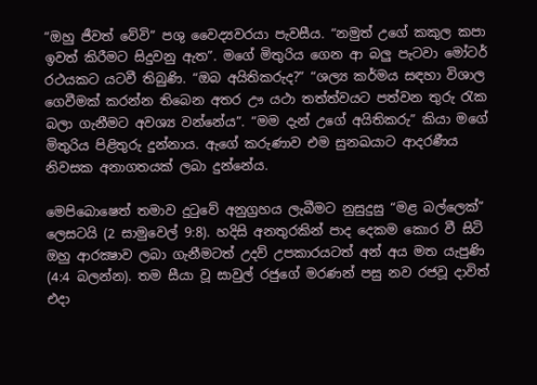“ඔහු ජීවත් වේවි” පශු වෛද්‍යවරයා පැවසීය. “නමුත් උගේ කකුල කපා ඉවත් කිරීමට සිදුවනු ඇත”. මගේ මිතුරිය ගෙන ආ බලු පැටවා මෝටර් රථයකට යටවී තිබුණි. “ඔබ අයිතිකරුද?” “ශල්‍ය කර්මය සඳහා විශාල ගෙවීමක් කරන්න තිබෙන අතර ඌ යථා තත්ත්වයට පත්වන තුරු රැක බලා ගැනීමට අවශ්‍ය වන්නේය”. “මම දැන් උගේ අයිතිකරු” කියා මගේ මිතුරිය පිළිතුරු දුන්නාය. ඇගේ කරුණාව එම සුනඛයාට ආදරණීය නිවසක අනාගතයක් ලබා දුන්නේය.

මෙපිබොෂෙත් තමාව දුටුවේ අනුග්‍රහය ලැබීමට නුසුදුසු “මළ බල්ලෙක්” ලෙසටයි (2 සාමුවෙල් 9:8). හදිසි අනතුරකින් පාද දෙකම කොර වී සිටි ඔහු ආරක්‍ෂාව ලබා ගැනීමටත් උදව් උපකාරයටත් අන් අය මත යැපුණි (4:4 බලන්න). තම සීයා වූ සාවුල් රජුගේ මරණන් පසු නව රජවූ දාවිත් එදා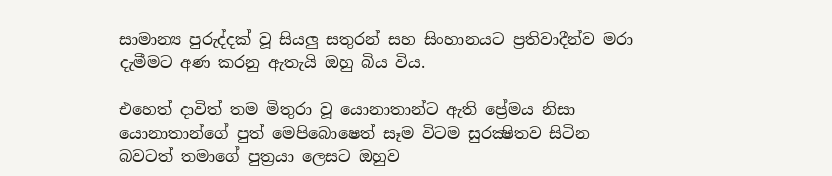සාමාන්‍ය පුරුද්දක් වූ සියලු සතුරන් සහ සිංහානයට ප්‍රතිවාදීන්ව මරා දැමීමට අණ කරනු ඇතැයි ඔහු බිය විය.

එහෙත් දාවිත් තම මිතුරා වූ යොනාතාන්ට ඇති ප්‍රේමය නිසා යොනාතාන්ගේ පුත් මෙපිබොෂෙත් සෑම විටම සුරක්‍ෂිතව සිටින බවටත් තමාගේ පුත්‍රයා ලෙසට ඔහුව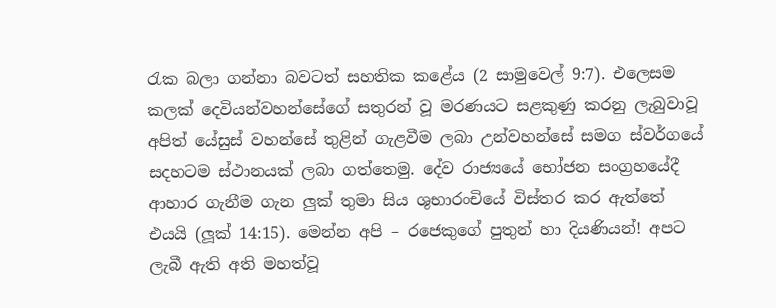රැක බලා ගන්නා බවටත් සහතික කළේය (2 සාමුවෙල් 9:7). එලෙසම කලක් දෙවියන්වහන්සේගේ සතුරන් වූ මරණයට සළකුණු කරනු ලැබුවාවූ අපිත් යේසුස් වහන්සේ තුළින් ගැළවීම ලබා උන්වහන්සේ සමග ස්වර්ගයේ සදහටම ස්ථානයක් ලබා ගත්තෙමු. දේව රාජ්‍යයේ භෝජන සංග්‍රහයේදී ආහාර ගැනීම ගැන ලුක් තුමා සිය ශුභාරංචියේ විස්තර කර ඇත්තේ එයයි (ලූක් 14:15). මෙන්න අපි – රජෙකුගේ පුතුන් හා දියණියන්! අපට ලැබී ඇති අති මහත්වූ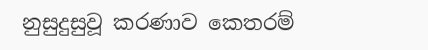නුසුදුසුවූ කරණාව කෙතරම්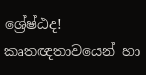ශ්‍රේෂ්ඨද! කෘතඥතාවයෙන් හා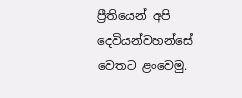ප්‍රීතියෙන් අපි දෙවියන්වහන්සේ වෙතට ළංවෙමු.